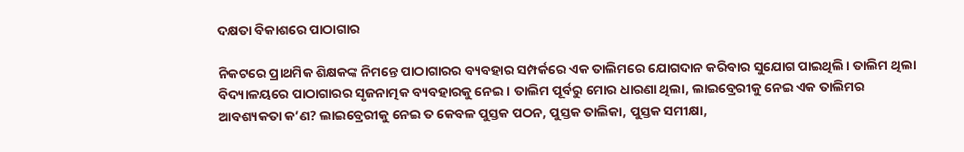ଦକ୍ଷତା ବିକାଶରେ ପାଠାଗାର

ନିକଟରେ ପ୍ରାଥମିକ ଶିକ୍ଷକଙ୍କ ନିମନ୍ତେ ପାଠାଗାରର ବ୍ୟବହାର ସମ୍ପର୍କରେ ଏକ ତାଲିମରେ ଯୋଗଦାନ କରିବାର ସୁଯୋଗ ପାଇଥିଲି। ତାଲିମ ଥିଲା ବିଦ୍ୟାଳୟରେ ପାଠାଗାରର ସୃଜନାତ୍ମକ ବ୍ୟବହାରକୁ ନେଇ। ତାଲିମ ପୂର୍ବରୁ ମୋର ଧାରଣା ଥିଲା, ଲାଇବ୍ରେରୀକୁ ନେଇ ଏକ ତାଲିମର ଆବଶ୍ୟକତା କ’ଣ? ଲାଇବ୍ରେରୀକୁ ନେଇ ତ କେବଳ ପୁସ୍ତକ ପଠନ, ପୁସ୍ତକ ତାଲିକା, ପୁସ୍ତକ ସମୀକ୍ଷା,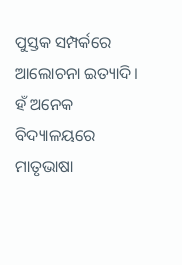ପୁସ୍ତକ ସମ୍ପର୍କରେ ଆଲୋଚନା ଇତ୍ୟାଦି। ହଁ ଅନେକ ବିଦ୍ୟାଳୟରେ ମାତୃଭାଷା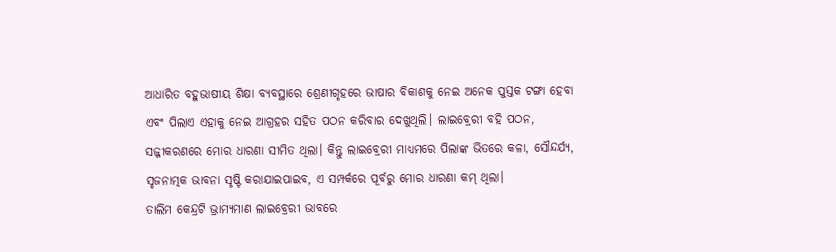ଆଧାରିତ ବହୁଭାଷୀୟ ଶିକ୍ଷା ବ୍ୟବସ୍ଥାରେ ଶ୍ରେଣୀଗୃହରେ ଭାଷାର ବିକାଶକୁ ନେଇ ଅନେକ ପୁସ୍ତକ ଟଙ୍ଗା ହେବା ଏବଂ ପିଲାଏ ଏହାକୁ ନେଇ ଆଗ୍ରହର ସହିତ ପଠନ କରିବାର ଦେଖୁଥିଲି। ଲାଇବ୍ରେରୀ ବହି ପଠନ, ସଜ୍ଜୀକରଣରେ ମୋର ଧାରଣା ସୀମିତ ଥିଲା। କିନ୍ତୁ ଲାଇବ୍ରେରୀ ମାଧ୍ୟମରେ ପିଲାଙ୍କ ଭିତରେ କଳା, ସୌନ୍ଦର୍ଯ୍ୟ, ସୃଜନାତ୍ମକ ଭାବନା ସୃଷ୍ଟି କରାଯାଇପାଇବ, ଏ ସମ୍ପର୍କରେ ପୂର୍ବରୁ ମୋର ଧାରଣା କମ୍‌ ଥିଲା।
ତାଲିମ କେନ୍ଦ୍ରଟି ଭ୍ରାମ୍ୟମାଣ ଲାଇବ୍ରେରୀ ଭାବରେ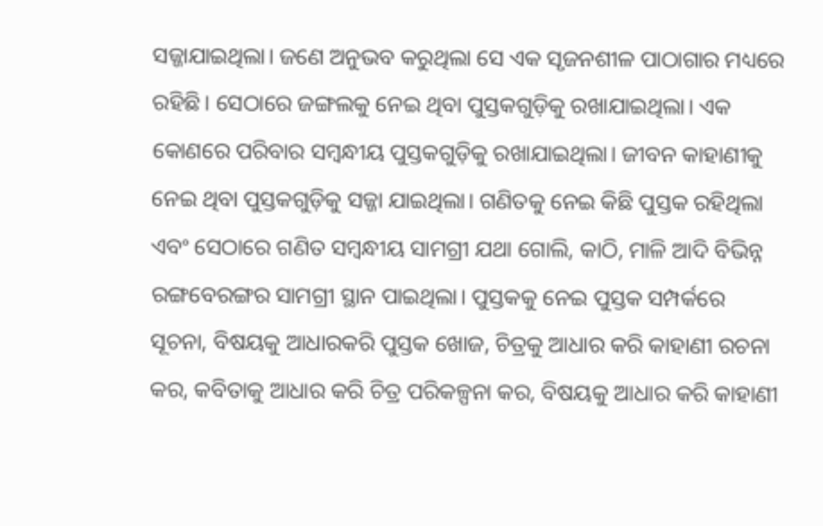ସଜ୍ଜାଯାଇଥିଲା। ଜଣେ ଅନୁଭବ କରୁଥିଲା ସେ ଏକ ସୃଜନଶୀଳ ପାଠାଗାର ମଧ୍ୟରେ ରହିଛି। ସେଠାରେ ଜଙ୍ଗଲକୁ ନେଇ ଥିବା ପୁସ୍ତକଗୁଡ଼ିକୁ ରଖାଯାଇଥିଲା। ଏକ କୋଣରେ ପରିବାର ସମ୍ବନ୍ଧୀୟ ପୁସ୍ତକଗୁଡ଼ିକୁ ରଖାଯାଇଥିଲା। ଜୀବନ କାହାଣୀକୁ ନେଇ ଥିବା ପୁସ୍ତକଗୁଡ଼ିକୁ ସଜ୍ଜା ଯାଇଥିଲା। ଗଣିତକୁ ନେଇ କିଛି ପୁସ୍ତକ ରହିଥିଲା ଏବଂ ସେଠାରେ ଗଣିତ ସମ୍ବନ୍ଧୀୟ ସାମଗ୍ରୀ ଯଥା ଗୋଲି, କାଠି, ମାଳି ଆଦି ବିଭିନ୍ନ ରଙ୍ଗବେରଙ୍ଗର ସାମଗ୍ରୀ ସ୍ଥାନ ପାଇଥିଲା। ପୁସ୍ତକକୁ ନେଇ ପୁସ୍ତକ ସମ୍ପର୍କରେ ସୂଚନା, ବିଷୟକୁ ଆଧାରକରି ପୁସ୍ତକ ଖୋଜ, ଚିତ୍ରକୁ ଆଧାର କରି କାହାଣୀ ରଚନା କର, କବିତାକୁ ଆଧାର କରି ଚିତ୍ର ପରିକଳ୍ପନା କର, ବିଷୟକୁ ଆଧାର କରି କାହାଣୀ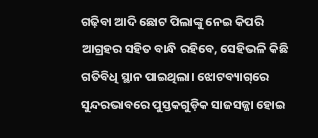ଗଢ଼ିବା ଆଦି ଛୋଟ ପିଲାଙ୍କୁ ନେଇ କିପରି ଆଗ୍ରହର ସହିତ ବାନ୍ଧି ରହିବେ, ସେହିଭଳି କିଛି ଗତିବିଧି ସ୍ଥାନ ପାଇଥିଲା। ଝୋଟବ୍ୟାଗ୍‌ରେ ସୁନ୍ଦରଭାବରେ ପୁସ୍ତକଗୁଡ଼ିକ ସାଜସଜ୍ଜା ହୋଇ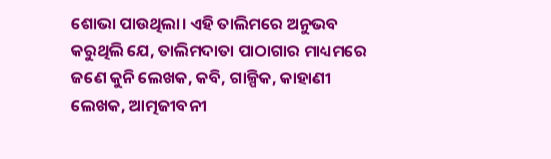ଶୋଭା ପାଉଥିଲା। ଏହି ତାଲିମରେ ଅନୁଭବ କରୁଥିଲି ଯେ, ତାଲିମଦାତା ପାଠାଗାର ମାଧ୍ୟମରେ ଜଣେ କୁନି ଲେଖକ, କବି, ଗାଳ୍ପିକ, କାହାଣୀ ଲେଖକ, ଆତ୍ମଜୀବନୀ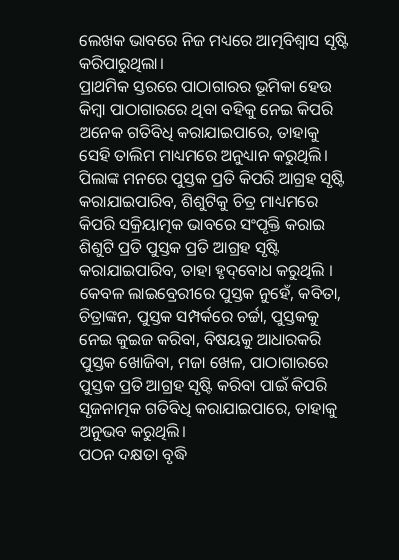ଲେଖକ ଭାବରେ ନିଜ ମଧ୍ୟରେ ଆତ୍ମବିଶ୍ୱାସ ସୃଷ୍ଟି କରିପାରୁଥିଲା।
ପ୍ରାଥମିକ ସ୍ତରରେ ପାଠାଗାରର ଭୂମିକା ହେଉ କିମ୍ବା ପାଠାଗାରରେ ଥିବା ବହିକୁ ନେଇ କିପରି ଅନେକ ଗତିବିଧି କରାଯାଇପାରେ, ତାହାକୁ ସେହି ତାଲିମ ମାଧ୍ୟମରେ ଅନୁଧ୍ୟାନ କରୁଥିଲି। ପିଲାଙ୍କ ମନରେ ପୁସ୍ତକ ପ୍ରତି କିପରି ଆଗ୍ରହ ସୃଷ୍ଟି କରାଯାଇପାରିବ, ଶିଶୁଟିକୁ ଚିତ୍ର ମାଧ୍ୟମରେ କିପରି ସକ୍ରିୟାତ୍ମକ ଭାବରେ ସଂପୃକ୍ତି କରାଇ ଶିଶୁଟି ପ୍ରତି ପୁସ୍ତକ ପ୍ରତି ଆଗ୍ରହ ସୃଷ୍ଟି କରାଯାଇପାରିବ, ତାହା ହୃଦ୍‌ବୋଧ କରୁଥିଲି । କେବଳ ଲାଇବ୍ରେରୀରେ ପୁସ୍ତକ ନୁହେଁ, କବିତା, ଚିତ୍ରାଙ୍କନ, ପୁସ୍ତକ ସମ୍ପର୍କରେ ଚର୍ଚ୍ଚା, ପୁସ୍ତକକୁ ନେଇ କୁଇଜ କରିବା, ବିଷୟକୁ ଆଧାରକରି ପୁସ୍ତକ ଖୋଜିବା, ମଜା ଖେଳ, ପାଠାଗାରରେ ପୁସ୍ତକ ପ୍ରତି ଆଗ୍ରହ ସୃଷ୍ଟି କରିବା ପାଇଁ କିପରି ସୃଜନାତ୍ମକ ଗତିବିଧି କରାଯାଇପାରେ, ତାହାକୁ ଅନୁଭବ କରୁଥିଲି।
ପଠନ ଦକ୍ଷତା ବୃଦ୍ଧି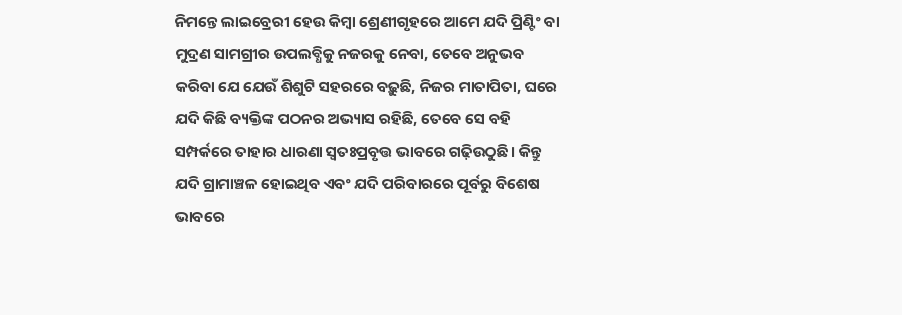ନିମନ୍ତେ ଲାଇବ୍ରେରୀ ହେଉ କିମ୍ବା ଶ୍ରେଣୀଗୃହରେ ଆମେ ଯଦି ପ୍ରିଣ୍ଟିଂ ବା ମୁଦ୍ରଣ ସାମଗ୍ରୀର ଉପଲବ୍ଧିକୁ ନଜରକୁ ନେବା, ତେବେ ଅନୁଭବ କରିବା ଯେ ଯେଉଁ ଶିଶୁଟି ସହରରେ ବଢ଼ୁଛି, ନିଜର ମାତାପିତା, ଘରେ ଯଦି କିଛି ବ୍ୟକ୍ତିଙ୍କ ପଠନର ଅଭ୍ୟାସ ରହିଛି, ତେବେ ସେ ବହି ସମ୍ପର୍କରେ ତାହାର ଧାରଣା ସ୍ବତଃପ୍ରବୃତ୍ତ ଭାବରେ ଗଢ଼ିଉଠୁଛି। କିନ୍ତୁ ଯଦି ଗ୍ରାମାଞ୍ଚଳ ହୋଇଥିବ ଏବଂ ଯଦି ପରିବାରରେ ପୂର୍ବରୁ ବିଶେଷ ଭାବରେ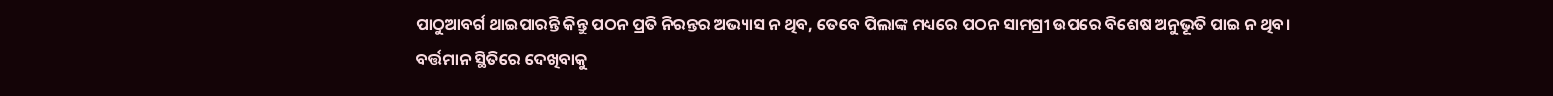ପାଠୁଆବର୍ଗ ଥାଇପାରନ୍ତି କିନ୍ତୁ ପଠନ ପ୍ରତି ନିରନ୍ତର ଅଭ୍ୟାସ ନ ଥିବ, ତେବେ ପିଲାଙ୍କ ମଧ୍ୟରେ ପଠନ ସାମଗ୍ରୀ ଉପରେ ବିଶେଷ ଅନୁଭୂତି ପାଇ ନ ଥିବ।
ବର୍ତ୍ତମାନ ସ୍ଥିତିରେ ଦେଖିବାକୁ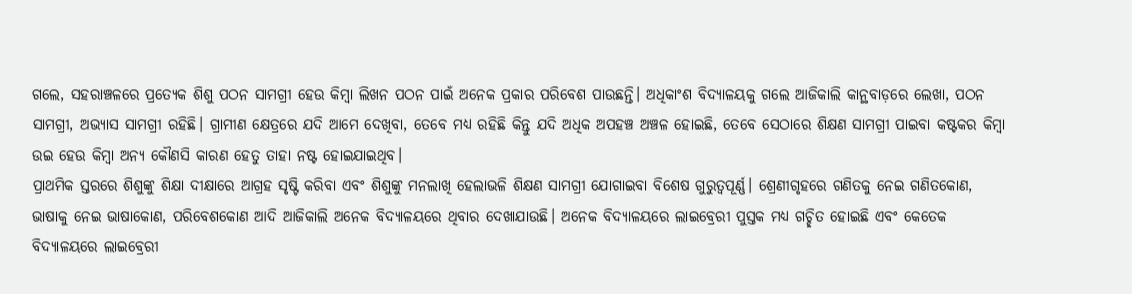ଗଲେ, ସହରାଞ୍ଚଳରେ ପ୍ରତ୍ୟେକ ଶିଶୁ ପଠନ ସାମଗ୍ରୀ ହେଉ କିମ୍ବା ଲିଖନ ପଠନ ପାଇଁ ଅନେକ ପ୍ରକାର ପରିବେଶ ପାଉଛନ୍ତି। ଅଧିକାଂଶ ବିଦ୍ୟାଳୟକୁ ଗଲେ ଆଜିକାଲି କାନ୍ଥବାଡ଼ରେ ଲେଖା, ପଠନ ସାମଗ୍ରୀ, ଅଭ୍ୟାସ ସାମଗ୍ରୀ ରହିଛି। ଗ୍ରାମୀଣ କ୍ଷେତ୍ରରେ ଯଦି ଆମେ ଦେଖିବା, ତେବେ ମଧ୍ୟ ରହିଛି କିନ୍ତୁ ଯଦି ଅଧିକ ଅପହଞ୍ଚ ଅଞ୍ଚଳ ହୋଇଛି, ତେବେ ସେଠାରେ ଶିକ୍ଷଣ ସାମଗ୍ରୀ ପାଇବା କଷ୍ଟକର କିମ୍ବା ଉଇ ହେଉ କିମ୍ବା ଅନ୍ୟ କୌଣସି କାରଣ ହେତୁ ତାହା ନଷ୍ଟ ହୋଇଯାଇଥିବ।
ପ୍ରାଥମିକ ସ୍ତରରେ ଶିଶୁଙ୍କୁ ଶିକ୍ଷା ଦୀକ୍ଷାରେ ଆଗ୍ରହ ସୃଷ୍ଟି କରିବା ଏବଂ ଶିଶୁଙ୍କୁ ମନଲାଖି ହେଲାଭଳି ଶିକ୍ଷଣ ସାମଗ୍ରୀ ଯୋଗାଇବା ବିଶେଷ ଗୁରୁତ୍ୱପୂର୍ଣ୍ଣ। ଶ୍ରେଣୀଗୃହରେ ଗଣିତକୁ ନେଇ ଗଣିତକୋଣ, ଭାଷାକୁ ନେଇ ଭାଷାକୋଣ, ପରିବେଶକୋଣ ଆଦି ଆଜିକାଲି ଅନେକ ବିଦ୍ୟାଳୟରେ ଥିବାର ଦେଖାଯାଉଛି। ଅନେକ ବିଦ୍ୟାଳୟରେ ଲାଇବ୍ରେରୀ ପୁସ୍ତକ ମଧ୍ୟ ଗଚ୍ଛିତ ହୋଇଛି ଏବଂ କେତେକ ବିଦ୍ୟାଳୟରେ ଲାଇବ୍ରେରୀ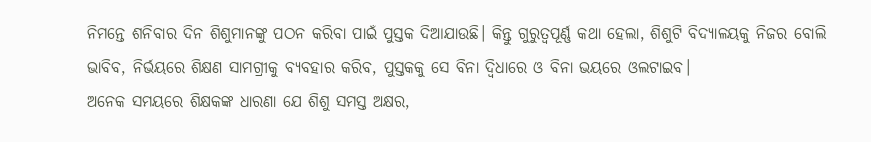ନିମନ୍ତେ ଶନିବାର ଦିନ ଶିଶୁମାନଙ୍କୁ ପଠନ କରିବା ପାଇଁ ପୁସ୍ତକ ଦିଆଯାଉଛି। କିନ୍ତୁ ଗୁରୁତ୍ୱପୂର୍ଣ୍ଣ କଥା ହେଲା, ଶିଶୁଟି ବିଦ୍ୟାଳୟକୁ ନିଜର ବୋଲି ଭାବିବ, ନିର୍ଭୟରେ ଶିକ୍ଷଣ ସାମଗ୍ରୀକୁ ବ୍ୟବହାର କରିବ, ପୁସ୍ତକକୁ ସେ ବିନା ଦ୍ୱିଧାରେ ଓ ବିନା ଭୟରେ ଓଲଟାଇବ।
ଅନେକ ସମୟରେ ଶିକ୍ଷକଙ୍କ ଧାରଣା ଯେ ଶିଶୁ ସମସ୍ତ ଅକ୍ଷର,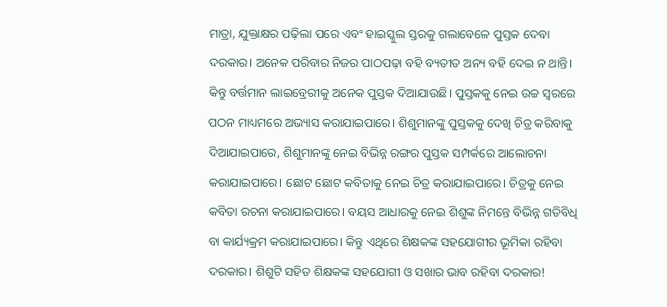ମାତ୍ରା, ଯୁକ୍ତାକ୍ଷର ପଢ଼ିଲା ପରେ ଏବଂ ହାଇସ୍କୁଲ ସ୍ତରକୁ ଗଲାବେଳେ ପୁସ୍ତକ ଦେବା ଦରକାର। ଅନେକ ପରିବାର ନିଜର ପାଠପଢ଼ା ବହି ବ୍ୟତୀତ ଅନ୍ୟ ବହି ଦେଇ ନ ଥାନ୍ତି। କିନ୍ତୁ ବର୍ତ୍ତମାନ ଲାଇବ୍ରେରୀକୁ ଅନେକ ପୁସ୍ତକ ଦିଆଯାଉଛି। ପୁସ୍ତକକୁ ନେଇ ଉଚ୍ଚ ସ୍ବରରେ ପଠନ ମାଧ୍ୟମରେ ଅଭ୍ୟାସ କରାଯାଇପାରେ। ଶିଶୁମାନଙ୍କୁ ପୁସ୍ତକକୁ ଦେଖି ଚିତ୍ର କରିବାକୁ ଦିଆଯାଇପାରେ, ଶିଶୁମାନଙ୍କୁ ନେଇ ବିଭିନ୍ନ ରଙ୍ଗର ପୁସ୍ତକ ସମ୍ପର୍କରେ ଆଲୋଚନା କରାଯାଇପାରେ। ଛୋଟ ଛୋଟ କବିତାକୁ ନେଇ ଚିତ୍ର କରାଯାଇପାରେ। ଚିତ୍ରକୁ ନେଇ କବିତା ରଚନା କରାଯାଇପାରେ। ବୟସ ଆଧାରକୁ ନେଇ ଶିଶୁଙ୍କ ନିମନ୍ତେ ବିଭିନ୍ନ ଗତିବିଧି ବା କାର୍ଯ୍ୟକ୍ରମ କରାଯାଇପାରେ। କିନ୍ତୁ ଏଥିରେ ଶିକ୍ଷକଙ୍କ ସହଯୋଗୀର ଭୂମିକା ରହିବା ଦରକାର। ଶିଶୁଟି ସହିତ ଶିକ୍ଷକଙ୍କ ସହଯୋଗୀ ଓ ସଖାର ଭାବ ରହିବା ଦରକାର!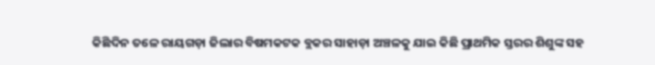କିଛିଦିନ ତଳେ ରାୟଗଡ଼ା ଜିଲାର ବିଷମକଟକ ବ୍ଲକର ସାହାଡ଼ା ଅଞ୍ଚଳକୁ ଯାଇ କିଛି ପ୍ରାଥମିକ ସ୍ତରର ଶିଶୁଙ୍କ ସହ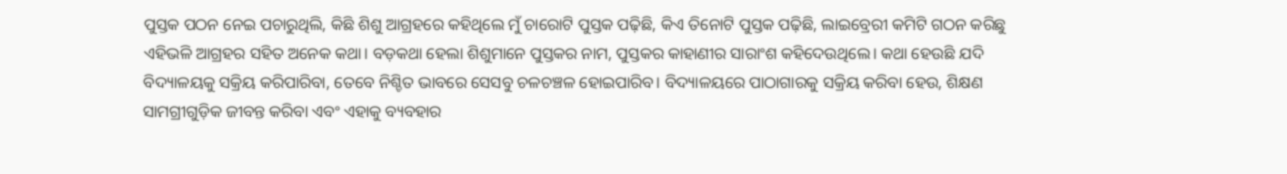ପୁସ୍ତକ ପଠନ ନେଇ ପଚାରୁଥିଲି, କିଛି ଶିଶୁ ଆଗ୍ରହରେ କହିଥିଲେ ମୁଁ ଚାରୋଟି ପୁସ୍ତକ ପଢ଼ିଛି, କିଏ ତିନୋଟି ପୁସ୍ତକ ପଢ଼ିଛି, ଲାଇବ୍ରେରୀ କମିଟି ଗଠନ କରିଛୁ ଏହିଭଳି ଆଗ୍ରହର ସହିତ ଅନେକ କଥା। ବଡ଼କଥା ହେଲା ଶିଶୁମାନେ ପୁସ୍ତକର ନାମ, ପୁସ୍ତକର କାହାଣୀର ସାରାଂଶ କହିଦେଉଥିଲେ। କଥା ହେଉଛି ଯଦି ବିଦ୍ୟାଳୟକୁ ସକ୍ରିୟ କରିପାରିବା, ତେବେ ନିଶ୍ଚିତ ଭାବରେ ସେସବୁ ଚଳଚଞ୍ଚଳ ହୋଇପାରିବ। ବିଦ୍ୟାଳୟରେ ପାଠାଗାରକୁ ସକ୍ରିୟ କରିବା ହେଉ, ଶିକ୍ଷଣ ସାମଗ୍ରୀଗୁଡ଼ିକ ଜୀବନ୍ତ କରିବା ଏବଂ ଏହାକୁ ବ୍ୟବହାର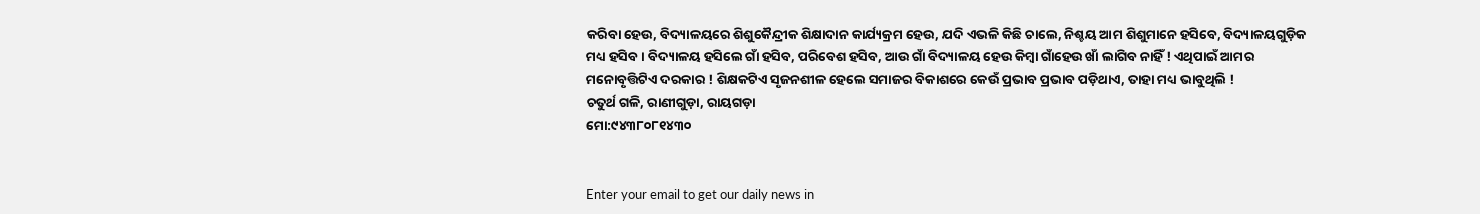କରିବା ହେଉ, ବିଦ୍ୟାଳୟରେ ଶିଶୁକୈନ୍ଦ୍ରୀକ ଶିକ୍ଷାଦାନ କାର୍ଯ୍ୟକ୍ରମ ହେଉ, ଯଦି ଏଭଳି କିଛି ଚାଲେ, ନିଶ୍ଚୟ ଆମ ଶିଶୁମାନେ ହସିବେ, ବିଦ୍ୟାଳୟଗୁଡ଼ିକ ମଧ୍ୟ ହସିବ। ବିଦ୍ୟାଳୟ ହସିଲେ ଗାଁ ହସିବ, ପରିବେଶ ହସିବ, ଆଉ ଗାଁ ବିଦ୍ୟାଳୟ ହେଉ କିମ୍ବା ଗାଁହେଉ ଖାଁ ଲାଗିବ ନାହିଁ ! ଏଥିପାଇଁ ଆମର ମନୋବୃତ୍ତିଟିଏ ଦରକାର ! ଶିକ୍ଷକଟିଏ ସୃଜନଶୀଳ ହେଲେ ସମାଜର ବିକାଶରେ କେଉଁ ପ୍ରଭାବ ପ୍ରଭାବ ପଡ଼ିଥାଏ, ତାହା ମଧ୍ୟ ଭାବୁଥିଲି !
ଚତୁର୍ଥ ଗଳି, ରାଣୀଗୁଡ଼ା, ରାୟଗଡ଼ା
ମୋ:୯୪୩୮୦୮୧୪୩୦


Enter your email to get our daily news in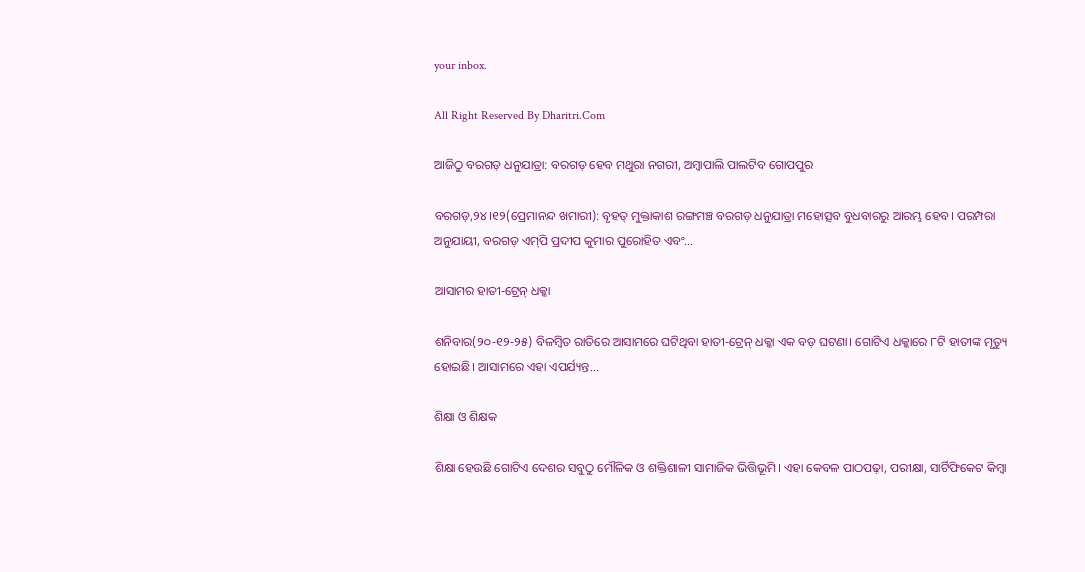your inbox.

All Right Reserved By Dharitri.Com

ଆଜିଠୁ ବରଗଡ଼ ଧନୁଯାତ୍ରା: ବରଗଡ଼ ହେବ ମଥୁରା ନଗରୀ, ଅମ୍ବାପାଲି ପାଲଟିବ ଗୋପପୁର

ବରଗଡ଼,୨୪।୧୨(ପ୍ରେମାନନ୍ଦ ଖମାରୀ): ବୃହତ୍‌ ମୁକ୍ତାକାଶ ରଙ୍ଗମଞ୍ଚ ବରଗଡ଼ ଧନୁଯାତ୍ରା ମହୋତ୍ସବ ବୁଧବାରରୁ ଆରମ୍ଭ ହେବ। ପରମ୍ପରା ଅନୁଯାୟୀ, ବରଗଡ଼ ଏମ୍‌ପି ପ୍ରଦୀପ କୁମାର ପୁରୋହିତ ଏବଂ...

ଆସାମର ହାତୀ-ଟ୍ରେନ୍‌ ଧକ୍କା

ଶନିବାର(୨୦-୧୨-୨୫) ବିଳମ୍ବିତ ରାତିରେ ଆସାମରେ ଘଟିଥିବା ହାତୀ-ଟ୍ରେନ୍‌ ଧକ୍କା ଏକ ବଡ଼ ଘଟଣା। ଗୋଟିଏ ଧକ୍କାରେ ୮ଟି ହାତୀଙ୍କ ମୃତ୍ୟୁ ହୋଇଛି। ଆସାମରେ ଏହା ଏପର୍ଯ୍ୟନ୍ତ...

ଶିକ୍ଷା ଓ ଶିକ୍ଷକ

ଶିକ୍ଷା ହେଉଛି ଗୋଟିଏ ଦେଶର ସବୁଠୁ ମୌଳିକ ଓ ଶକ୍ତିଶାଳୀ ସାମାଜିକ ଭିତ୍ତିଭୂମି। ଏହା କେବଳ ପାଠପଢ଼ା, ପରୀକ୍ଷା, ସାର୍ଟିଫିକେଟ କିମ୍ବା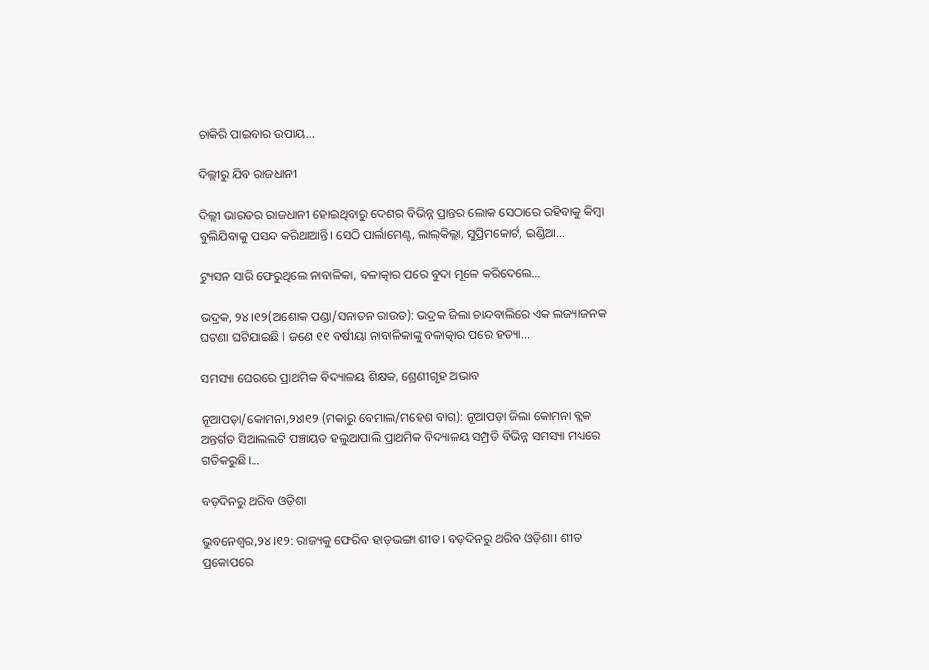ଚାକିରି ପାଇବାର ଉପାୟ...

ଦିଲ୍ଲୀରୁ ଯିବ ରାଜଧାନୀ

ଦିଲ୍ଲୀ ଭାରତର ରାଜଧାନୀ ହୋଇଥିବାରୁ ଦେଶର ବିଭିନ୍ନ ପ୍ରାନ୍ତର ଲୋକ ସେଠାରେ ରହିବାକୁ କିମ୍ବା ବୁଲିଯିବାକୁ ପସନ୍ଦ କରିଥାଆନ୍ତି। ସେଠି ପାର୍ଲାମେଣ୍ଟ, ଲାଲ୍‌କିଲ୍ଲା, ସୁପ୍ରିମକୋର୍ଟ, ଇଣ୍ଡିଆ...

ଟ୍ୟୁସନ ସାରି ଫେରୁଥିଲେ ନାବାଳିକା, ବଳାତ୍କାର ପରେ ବୁଦା ମୂଳେ କରିଦେଲେ…

ଭଦ୍ରକ, ୨୪।୧୨(ଅଶୋକ ପଣ୍ଡା/ସନାତନ ରାଉତ): ଭଦ୍ରକ ଜିଲା ଚାନ୍ଦବାଲିରେ ଏକ ଲଜ୍ୟାଜନକ ଘଟଣା ଘଟିଯାଇଛି l ଜଣେ ୧୧ ବର୍ଷୀୟା ନାବାଳିକାଙ୍କୁ ବଳାତ୍କାର ପରେ ହତ୍ୟା...

ସମସ୍ୟା ଘେରରେ ପ୍ରାଥମିକ ବିଦ୍ୟାଳୟ ଶିକ୍ଷକ, ଶ୍ରେଣୀଗୃହ ଅଭାବ

ନୂଆପଡ଼ା/କୋମନା,୨୪ା୧୨ (ମକାରୁ ବେମାଲ/ମହେଶ ବାଗ): ନୂଆପଡ଼ା ଜିଲା କୋମନା ବ୍ଲକ ଅନ୍ତର୍ଗତ ସିଆଲଲଟି ପଞ୍ଚାୟତ ହଲୁଆପାଲି ପ୍ରାଥମିକ ବିଦ୍ୟାଳୟ ସମ୍ପ୍ରତି ବିଭିନ୍ନ ସମସ୍ୟା ମଧ୍ୟରେ ଗତିକରୁଛି।...

ବଡ଼ଦିନରୁ ଥରିବ ଓଡ଼ିଶା

ଭୁବନେଶ୍ୱର,୨୪।୧୨: ରାଜ୍ୟକୁ ଫେରିବ ହାଡ଼ଭଙ୍ଗା ଶୀତ। ବଡ଼ଦିନରୁ ଥରିବ ଓଡ଼ିଶା। ଶୀତ ପ୍ରକୋପରେ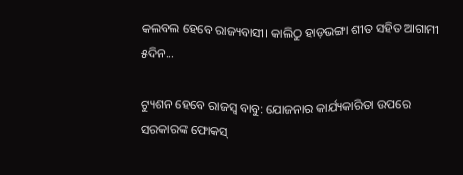କଲବଲ ହେବେ ରାଜ୍ୟବାସୀ। କାଲିଠୁ ହାଡ଼ଭଙ୍ଗା ଶୀତ ସହିତ ଆଗାମୀ ୫ଦିନ...

ଟ୍ୟୁଶନ ହେବେ ରାଜସ୍ବ ବାବୁ: ଯୋଜନାର କାର୍ଯ୍ୟକାରିତା ଉପରେ ସରକାରଙ୍କ ଫୋକସ୍‌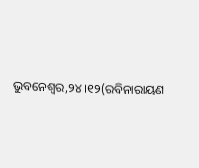ଭୁବନେଶ୍ୱର,୨୪।୧୨(ରବିନାରାୟଣ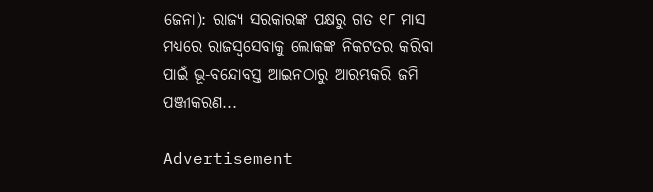ଜେନା): ରାଜ୍ୟ ସରକାରଙ୍କ ପକ୍ଷରୁ ଗତ ୧୮ ମାସ ମଧ୍ୟରେ ରାଜସ୍ବସେବାକୁ ଲୋକଙ୍କ ନିକଟତର କରିବା ପାଇଁ ଭୂ-ବନ୍ଦୋବସ୍ତ ଆଇନଠାରୁ ଆରମ୍ଭକରି ଜମି ପଞ୍ଜୀକରଣ...

Advertisement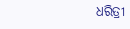ଧରିତ୍ରୀ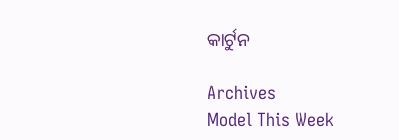କାର୍ଟୁନ

Archives
Model This Week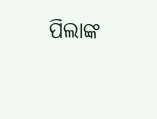ପିଲାଙ୍କ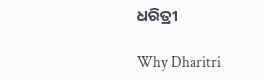ଧରିତ୍ରୀ

Why Dharitri